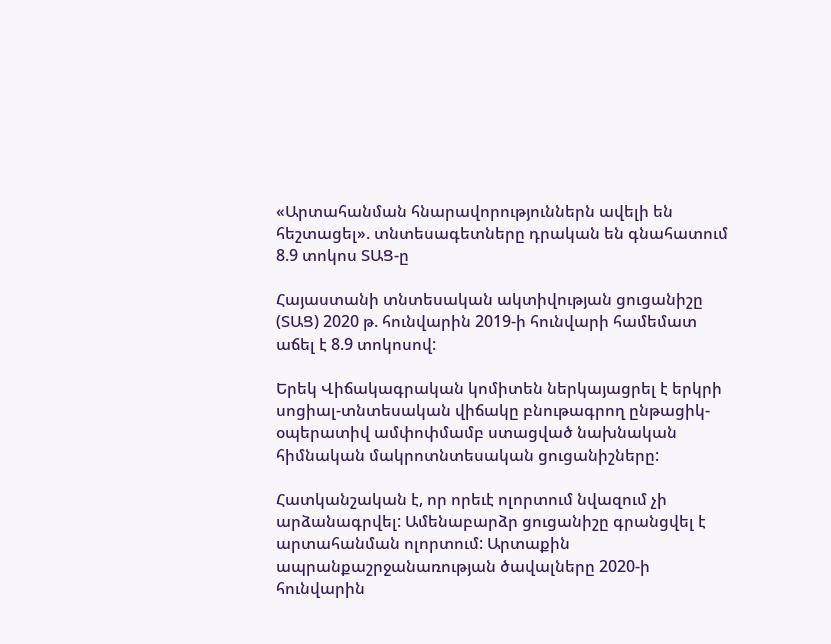«Արտահանման հնարավորություններն ավելի են հեշտացել». տնտեսագետները դրական են գնահատում 8.9 տոկոս ՏԱՑ-ը

Հայաստանի տնտեսական ակտիվության ցուցանիշը (ՏԱՑ) 2020 թ. հունվարին 2019-ի հունվարի համեմատ աճել է 8.9 տոկոսով:

Երեկ Վիճակագրական կոմիտեն ներկայացրել է երկրի սոցիալ-տնտեսական վիճակը բնութագրող ընթացիկ-օպերատիվ ամփոփմամբ ստացված նախնական հիմնական մակրոտնտեսական ցուցանիշները:

Հատկանշական է, որ որեւէ ոլորտում նվազում չի արձանագրվել: Ամենաբարձր ցուցանիշը գրանցվել է արտահանման ոլորտում: Արտաքին ապրանքաշրջանառության ծավալները 2020-ի հունվարին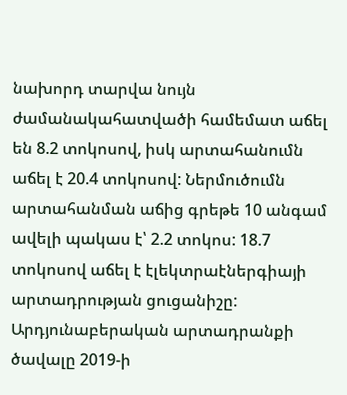նախորդ տարվա նույն ժամանակահատվածի համեմատ աճել են 8.2 տոկոսով, իսկ արտահանումն աճել է 20.4 տոկոսով: Ներմուծումն արտահանման աճից գրեթե 10 անգամ ավելի պակաս է՝ 2.2 տոկոս: 18.7 տոկոսով աճել է էլեկտրաէներգիայի արտադրության ցուցանիշը: Արդյունաբերական արտադրանքի ծավալը 2019-ի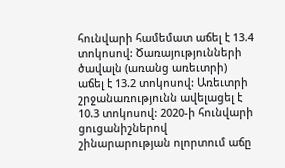հունվարի համեմատ աճել է 13.4 տոկոսով: Ծառայությունների ծավալն (առանց առեւտրի) աճել է 13.2 տոկոսով: Առեւտրի շրջանառությունն ավելացել է 10.3 տոկոսով: 2020-ի հունվարի ցուցանիշներով շինարարության ոլորտում աճը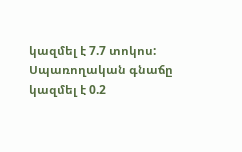կազմել է 7.7 տոկոս: Սպառողական գնաճը կազմել է 0.2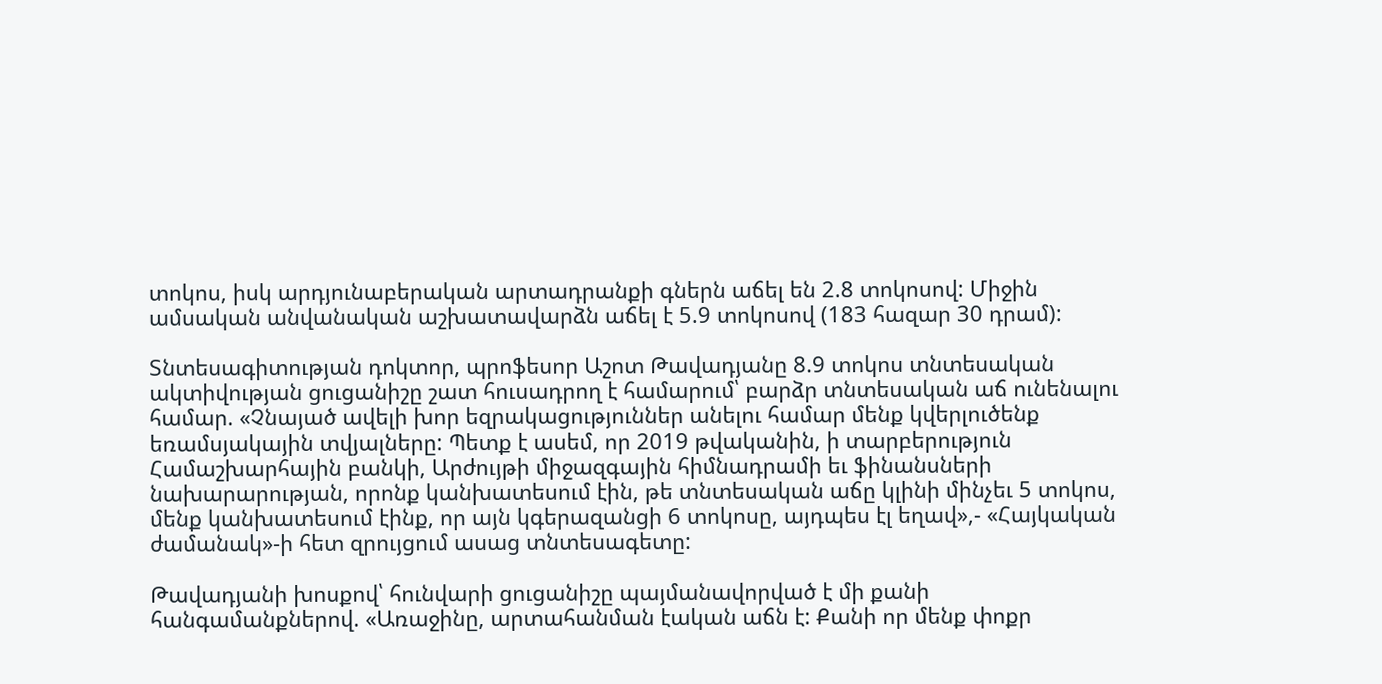տոկոս, իսկ արդյունաբերական արտադրանքի գներն աճել են 2.8 տոկոսով: Միջին ամսական անվանական աշխատավարձն աճել է 5.9 տոկոսով (183 հազար 30 դրամ):

Տնտեսագիտության դոկտոր, պրոֆեսոր Աշոտ Թավադյանը 8.9 տոկոս տնտեսական ակտիվության ցուցանիշը շատ հուսադրող է համարում՝ բարձր տնտեսական աճ ունենալու համար. «Չնայած ավելի խոր եզրակացություններ անելու համար մենք կվերլուծենք եռամսյակային տվյալները: Պետք է ասեմ, որ 2019 թվականին, ի տարբերություն Համաշխարհային բանկի, Արժույթի միջազգային հիմնադրամի եւ ֆինանսների նախարարության, որոնք կանխատեսում էին, թե տնտեսական աճը կլինի մինչեւ 5 տոկոս, մենք կանխատեսում էինք, որ այն կգերազանցի 6 տոկոսը, այդպես էլ եղավ»,- «Հայկական ժամանակ»-ի հետ զրույցում ասաց տնտեսագետը:

Թավադյանի խոսքով՝ հունվարի ցուցանիշը պայմանավորված է մի քանի հանգամանքներով. «Առաջինը, արտահանման էական աճն է: Քանի որ մենք փոքր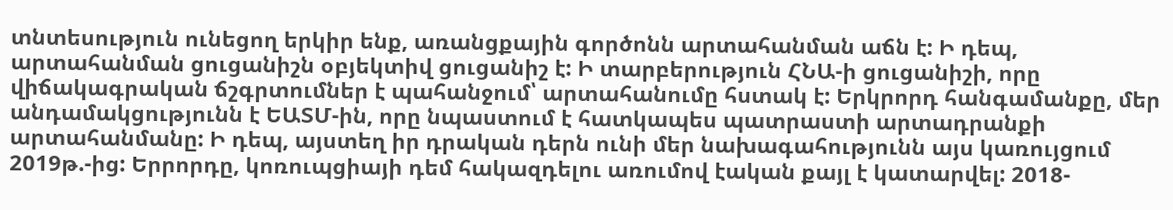տնտեսություն ունեցող երկիր ենք, առանցքային գործոնն արտահանման աճն է: Ի դեպ, արտահանման ցուցանիշն օբյեկտիվ ցուցանիշ է: Ի տարբերություն ՀՆԱ-ի ցուցանիշի, որը վիճակագրական ճշգրտումներ է պահանջում՝ արտահանումը հստակ է: Երկրորդ հանգամանքը, մեր անդամակցությունն է ԵԱՏՄ-ին, որը նպաստում է հատկապես պատրաստի արտադրանքի արտահանմանը: Ի դեպ, այստեղ իր դրական դերն ունի մեր նախագահությունն այս կառույցում 2019թ.-ից: Երրորդը, կոռուպցիայի դեմ հակազդելու առումով էական քայլ է կատարվել: 2018-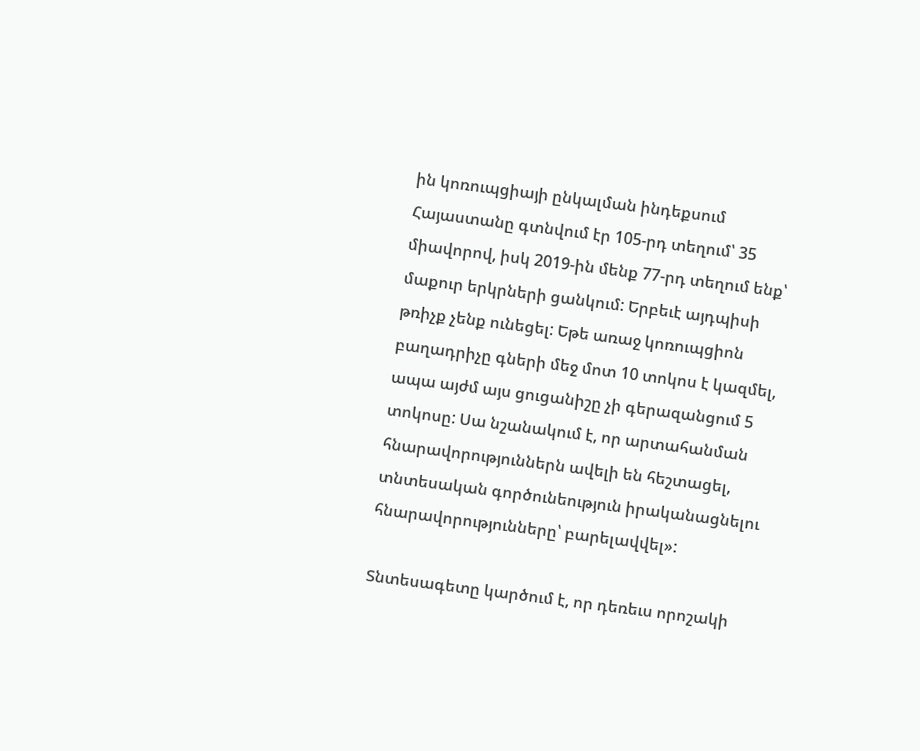ին կոռուպցիայի ընկալման ինդեքսում Հայաստանը գտնվում էր 105-րդ տեղում՝ 35 միավորով, իսկ 2019-ին մենք 77-րդ տեղում ենք՝ մաքուր երկրների ցանկում: Երբեւէ այդպիսի թռիչք չենք ունեցել: Եթե առաջ կոռուպցիոն բաղադրիչը գների մեջ մոտ 10 տոկոս է կազմել, ապա այժմ այս ցուցանիշը չի գերազանցում 5 տոկոսը: Սա նշանակում է, որ արտահանման հնարավորություններն ավելի են հեշտացել, տնտեսական գործունեություն իրականացնելու հնարավորությունները՝ բարելավվել»:

Տնտեսագետը կարծում է, որ դեռեւս որոշակի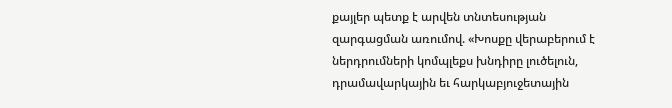քայլեր պետք է արվեն տնտեսության զարգացման առումով. «Խոսքը վերաբերում է ներդրումների կոմպլեքս խնդիրը լուծելուն, դրամավարկային եւ հարկաբյուջետային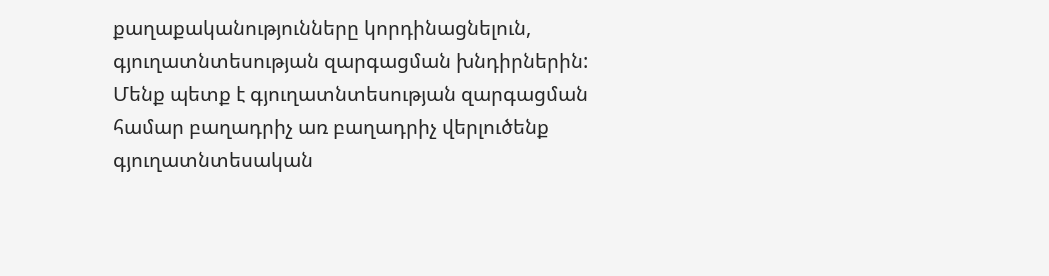քաղաքականությունները կորդինացնելուն, գյուղատնտեսության զարգացման խնդիրներին: Մենք պետք է գյուղատնտեսության զարգացման համար բաղադրիչ առ բաղադրիչ վերլուծենք գյուղատնտեսական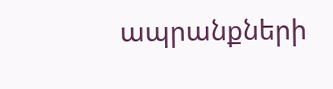ապրանքների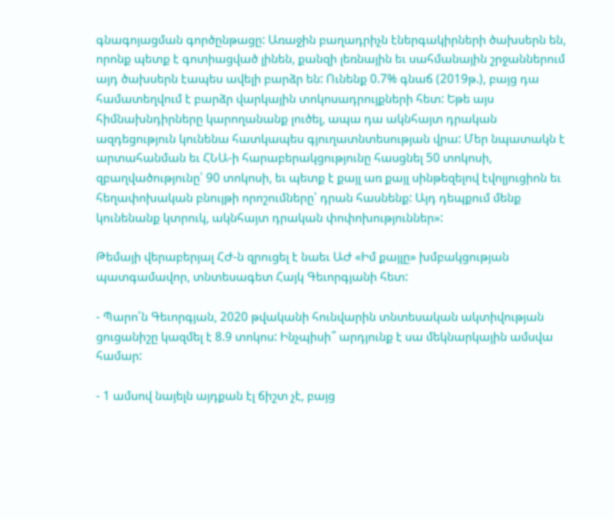գնագոյացման գործընթացը: Առաջին բաղադրիչն էներգակիրների ծախսերն են, որոնք պետք է գոտիացված լինեն, քանզի լեռնային եւ սահմանային շրջաններում այդ ծախսերն էապես ավելի բարձր են: Ունենք 0.7% գնաճ (2019թ.), բայց դա համատեղվում է բարձր վարկային տոկոսադրույքների հետ: Եթե այս հիմնախնդիրները կարողանանք լուծել, ապա դա ակնհայտ դրական ազդեցություն կունենա հատկապես գյուղատնտեսության վրա: Մեր նպատակն է արտահանման եւ ՀՆԱ-ի հարաբերակցությունը հասցնել 50 տոկոսի, զբաղվածությունը՝ 90 տոկոսի, եւ պետք է քայլ առ քայլ սինթեզելով էվոլյուցիոն եւ հեղափոխական բնույթի որոշումները՝ դրան հասնենք: Այդ դեպքում մենք կունենանք կտրուկ, ակնհայտ դրական փոփոխություններ»:

Թեմայի վերաբերյալ ՀԺ-ն զրուցել է նաեւ ԱԺ «Իմ քայլը» խմբակցության պատգամավոր, տնտեսագետ Հայկ Գեւորգյանի հետ:

- Պարո՛ն Գեւորգյան, 2020 թվականի հունվարին տնտեսական ակտիվության ցուցանիշը կազմել է 8.9 տոկոս: Ինչպիսի՞ արդյունք է սա մեկնարկային ամսվա համար:

- 1 ամսով նայելն այդքան էլ ճիշտ չէ, բայց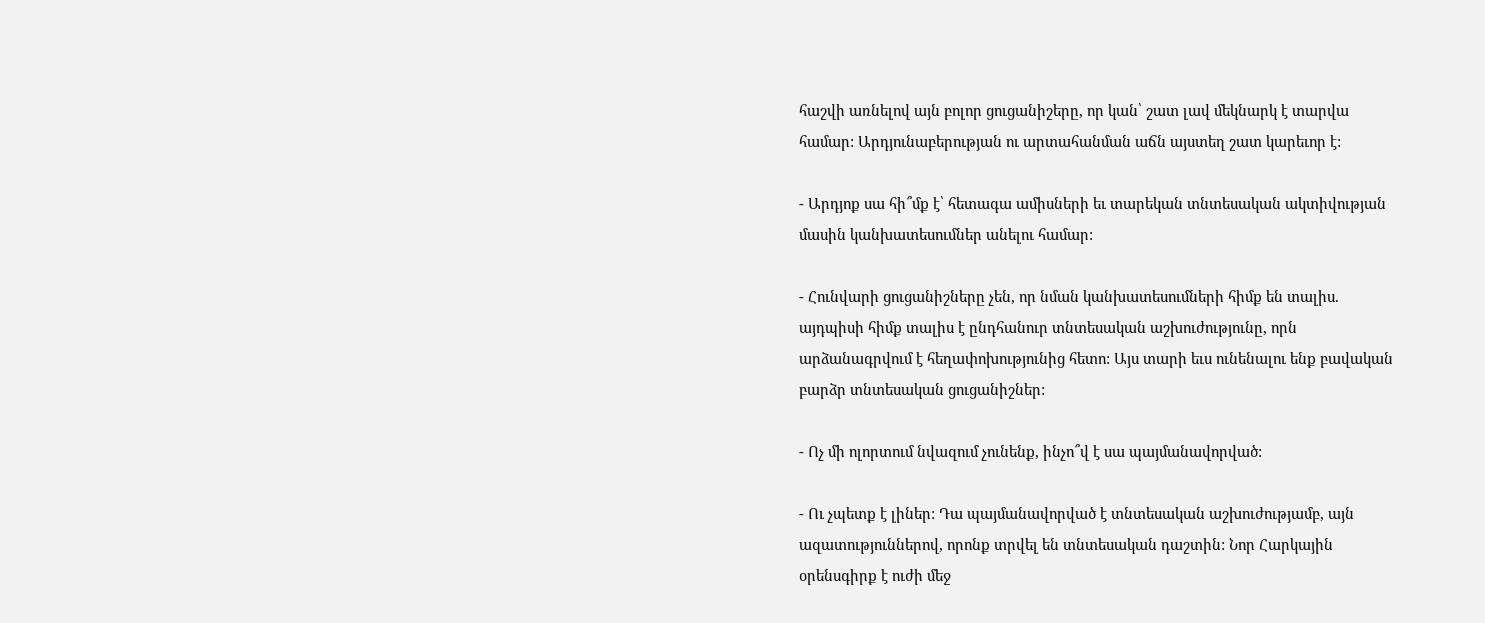հաշվի առնելով այն բոլոր ցուցանիշերը, որ կան՝ շատ լավ մեկնարկ է տարվա համար: Արդյունաբերության ու արտահանման աճն այստեղ շատ կարեւոր է:

- Արդյոք սա հի՞մք է՝ հետագա ամիսների եւ տարեկան տնտեսական ակտիվության մասին կանխատեսումներ անելու համար:

- Հունվարի ցուցանիշները չեն, որ նման կանխատեսումների հիմք են տալիս. այդպիսի հիմք տալիս է ընդհանուր տնտեսական աշխուժությունը, որն արձանագրվում է հեղափոխությունից հետո: Այս տարի եւս ունենալու ենք բավական բարձր տնտեսական ցուցանիշներ:

- Ոչ մի ոլորտում նվազում չունենք, ինչո՞վ է սա պայմանավորված:

- Ու չպետք է լիներ: Դա պայմանավորված է տնտեսական աշխուժությամբ, այն ազատություններով, որոնք տրվել են տնտեսական դաշտին: Նոր Հարկային օրենսգիրք է ուժի մեջ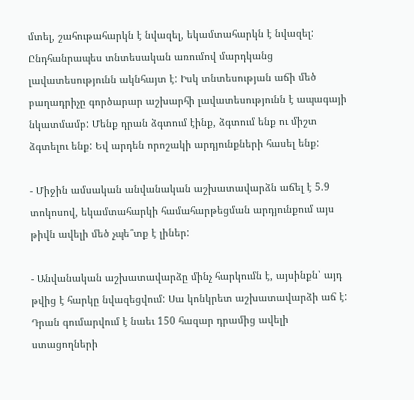մտել, շահութահարկն է նվազել, եկամտահարկն է նվազել: Ընդհանրապես տնտեսական առումով մարդկանց լավատեսությունն ակնհայտ է: Իսկ տնտեսության աճի մեծ բաղադրիչը գործարար աշխարհի լավատեսությունն է ապագայի նկատմամբ: Մենք դրան ձգտում էինք, ձգտում ենք ու միշտ ձգտելու ենք: Եվ արդեն որոշակի արդյունքների հասել ենք:

- Միջին ամսական անվանական աշխատավարձն աճել է 5.9 տոկոսով, եկամտահարկի համահարթեցման արդյունքում այս թիվն ավելի մեծ չպե՞տք է լիներ:

- Անվանական աշխատավարձը մինչ հարկումն է, այսինքն՝ այդ թվից է հարկը նվազեցվում: Սա կոնկրետ աշխատավարձի աճ է: Դրան գումարվում է նաեւ 150 հազար դրամից ավելի ստացողների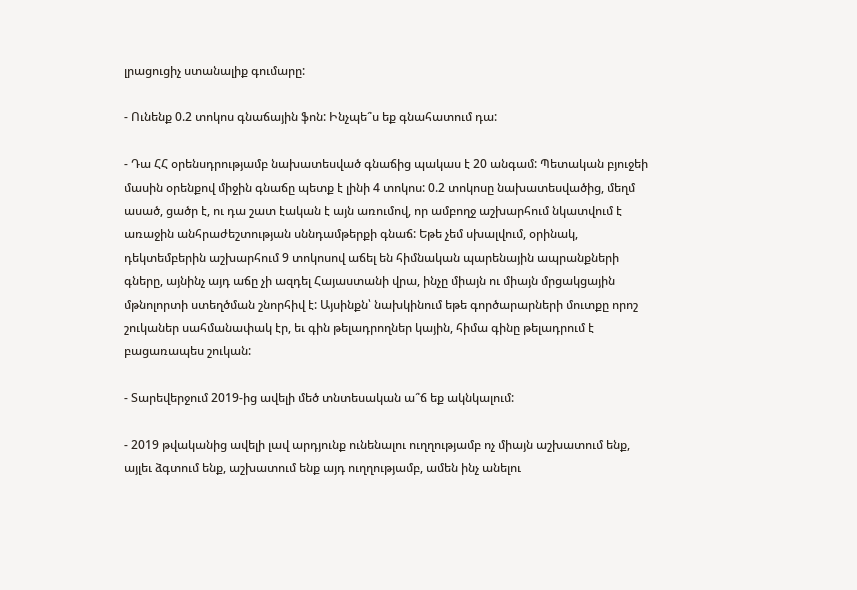լրացուցիչ ստանալիք գումարը:

- Ունենք 0.2 տոկոս գնաճային ֆոն: Ինչպե՞ս եք գնահատում դա:

- Դա ՀՀ օրենսդրությամբ նախատեսված գնաճից պակաս է 20 անգամ: Պետական բյուջեի մասին օրենքով միջին գնաճը պետք է լինի 4 տոկոս: 0.2 տոկոսը նախատեսվածից, մեղմ ասած, ցածր է, ու դա շատ էական է այն առումով, որ ամբողջ աշխարհում նկատվում է առաջին անհրաժեշտության սննդամթերքի գնաճ: Եթե չեմ սխալվում, օրինակ, դեկտեմբերին աշխարհում 9 տոկոսով աճել են հիմնական պարենային ապրանքների գները, այնինչ այդ աճը չի ազդել Հայաստանի վրա, ինչը միայն ու միայն մրցակցային մթնոլորտի ստեղծման շնորհիվ է: Այսինքն՝ նախկինում եթե գործարարների մուտքը որոշ շուկաներ սահմանափակ էր, եւ գին թելադրողներ կային, հիմա գինը թելադրում է բացառապես շուկան:

- Տարեվերջում 2019-ից ավելի մեծ տնտեսական ա՞ճ եք ակնկալում:

- 2019 թվականից ավելի լավ արդյունք ունենալու ուղղությամբ ոչ միայն աշխատում ենք, այլեւ ձգտում ենք, աշխատում ենք այդ ուղղությամբ, ամեն ինչ անելու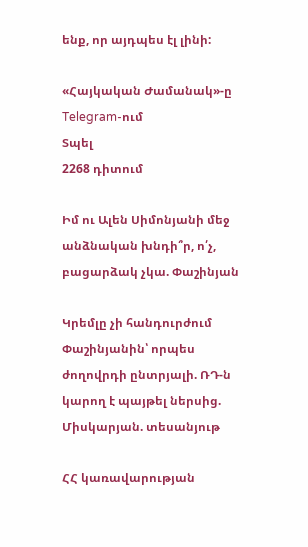ենք, որ այդպես էլ լինի:

«Հայկական Ժամանակ»-ը Telegram-ում
Տպել
2268 դիտում

Իմ ու Ալեն Սիմոնյանի մեջ անձնական խնդի՞ր, ո՛չ, բացարձակ չկա. Փաշինյան

Կրեմլը չի հանդուրժում Փաշինյանին՝ որպես ժողովրդի ընտրյալի. ՌԴ-ն կարող է պայթել ներսից. Միսկարյան. տեսանյութ

ՀՀ կառավարության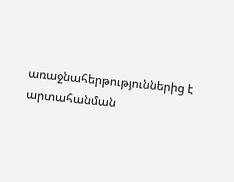առաջնահերթություններից է արտահանման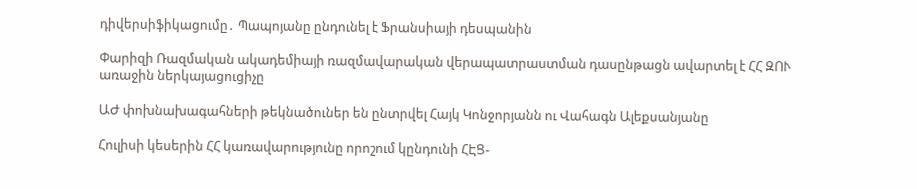դիվերսիֆիկացումը․ Պապոյանը ընդունել է Ֆրանսիայի դեսպանին

Փարիզի Ռազմական ակադեմիայի ռազմավարական վերապատրաստման դասընթացն ավարտել է ՀՀ ԶՈՒ առաջին ներկայացուցիչը

ԱԺ փոխնախագահների թեկնածուներ են ընտրվել Հայկ Կոնջորյանն ու Վահագն Ալեքսանյանը

Հուլիսի կեսերին ՀՀ կառավարությունը որոշում կընդունի ՀԷՑ-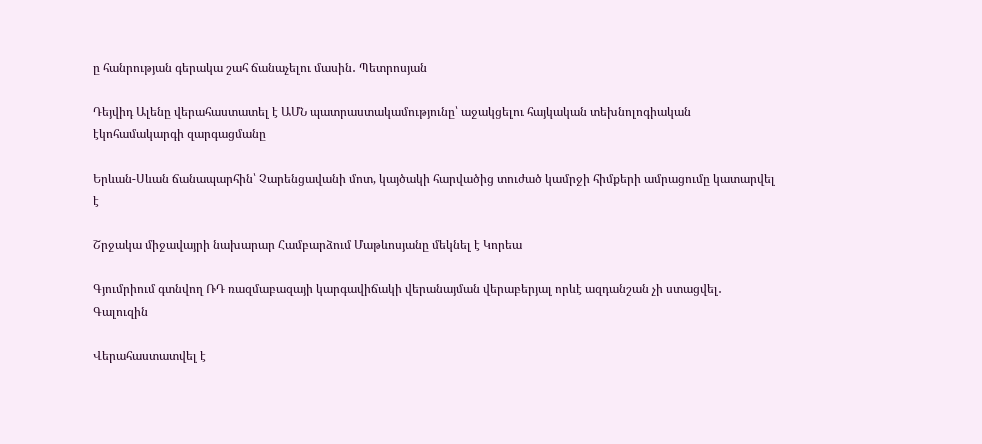ը հանրության գերակա շահ ճանաչելու մասին․ Պետրոսյան

Դեյվիդ Ալենը վերահաստատել է ԱՄՆ պատրաստակամությունը՝ աջակցելու հայկական տեխնոլոգիական էկոհամակարգի զարգացմանը

Երևան-Սևան ճանապարհին՝ Չարենցավանի մոտ, կայծակի հարվածից տուժած կամրջի հիմքերի ամրացումը կատարվել է

Շրջակա միջավայրի նախարար Համբարձում Մաթևոսյանը մեկնել է Կորեա

Գյումրիում գտնվող ՌԴ ռազմաբազայի կարգավիճակի վերանայման վերաբերյալ որևէ ազդանշան չի ստացվել․ Գալուզին

Վերահաստատվել է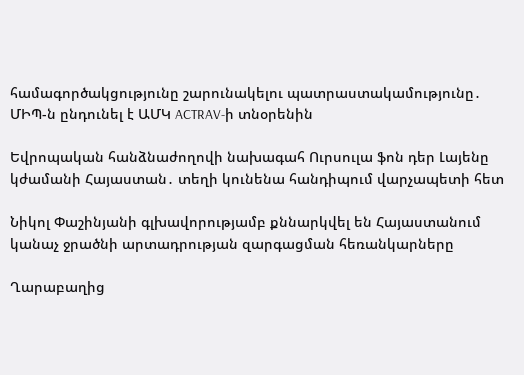համագործակցությունը շարունակելու պատրաստակամությունը․ ՄԻՊ-ն ընդունել է ԱՄԿ ACTRAV-ի տնօրենին

Եվրոպական հանձնաժողովի նախագահ Ուրսուլա ֆոն դեր Լայենը կժամանի Հայաստան․ տեղի կունենա հանդիպում վարչապետի հետ

Նիկոլ Փաշինյանի գլխավորությամբ քննարկվել են Հայաստանում կանաչ ջրածնի արտադրության զարգացման հեռանկարները

Ղարաբաղից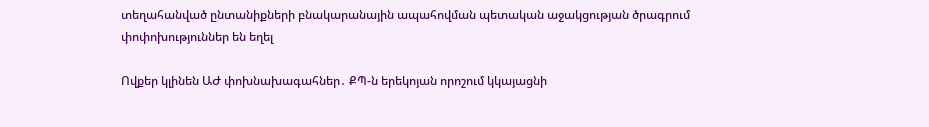տեղահանված ընտանիքների բնակարանային ապահովման պետական աջակցության ծրագրում փոփոխություններ են եղել

Ովքեր կլինեն ԱԺ փոխնախագահներ․ ՔՊ-ն երեկոյան որոշում կկայացնի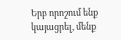Երբ որոշում ենք կայացրել, մենք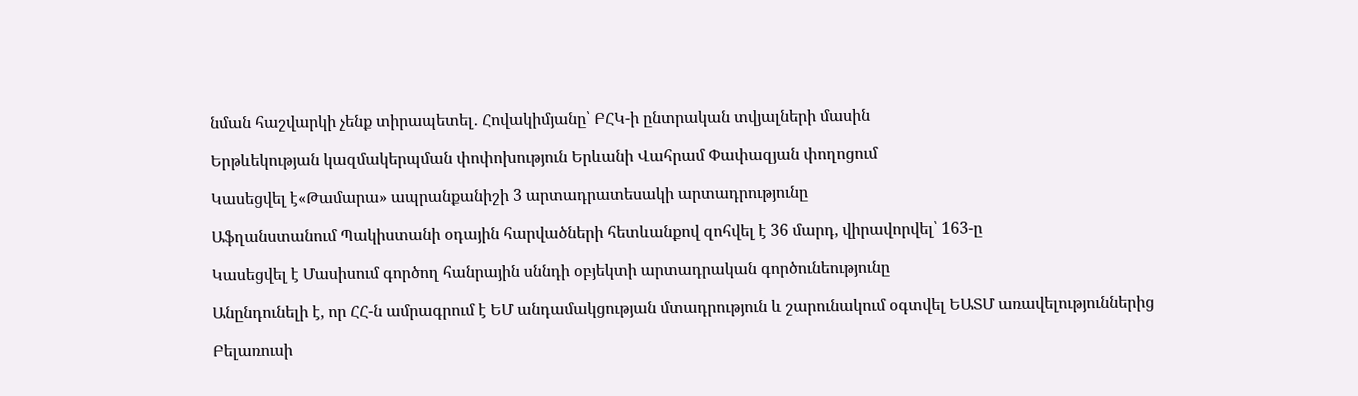նման հաշվարկի չենք տիրապետել․ Հովակիմյանը՝ ԲՀԿ-ի ընտրական տվյալների մասին

Երթևեկության կազմակերպման փոփոխություն Երևանի Վահրամ Փափազյան փողոցում

Կասեցվել է«Թամարա» ապրանքանիշի 3 արտադրատեսակի արտադրությունը

Աֆղանստանում Պակիստանի օդային հարվածների հետևանքով զոհվել է 36 մարդ, վիրավորվել՝ 163-ը

Կասեցվել է Մասիսում գործող հանրային սննդի օբյեկտի արտադրական գործունեությունը

Անընդունելի է, որ ՀՀ-ն ամրագրում է ԵՄ անդամակցության մտադրություն և շարունակում օգտվել ԵԱՏՄ առավելություններից

Բելառուսի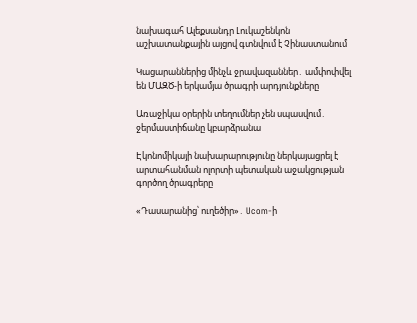նախագահ Ալեքսանդր Լուկաշենկոն աշխատանքային այցով գտնվում է Չինաստանում

Կացարաններից մինչև ջրավազաններ․ ամփոփվել են ՄԱԶԾ-ի երկամյա ծրագրի արդյունքները

Առաջիկա օրերին տեղումներ չեն սպասվում․ ջերմաստիճանը կբարձրանա

Էկոնոմիկայի նախարարությունը ներկայացրել է արտահանման ոլորտի պետական աջակցության գործող ծրագրերը

«Դասարանից՝ ուղեծիր»․ Ucom-ի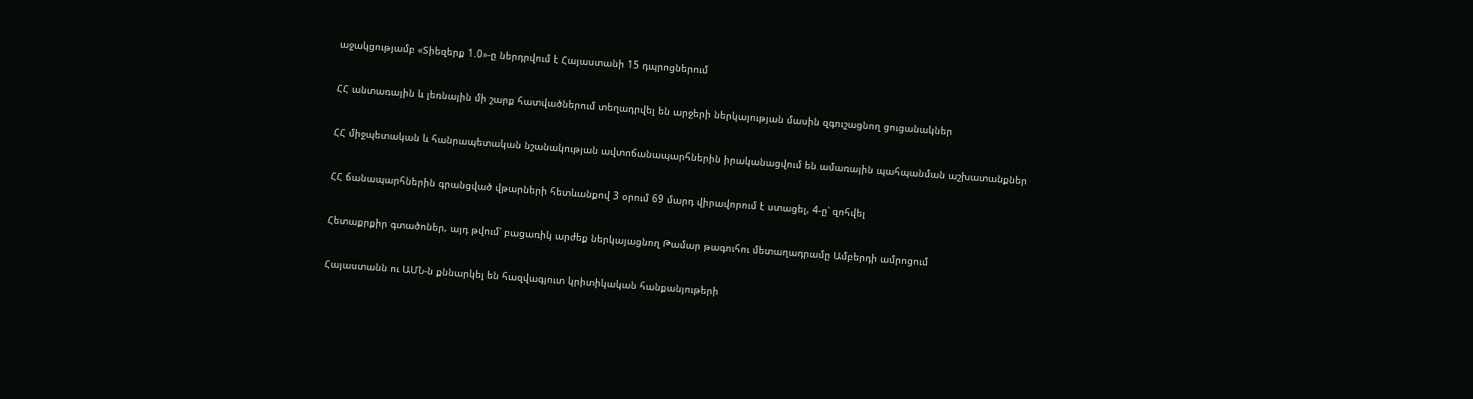աջակցությամբ «Տիեզերք 1.0»-ը ներդրվում է Հայաստանի 15 դպրոցներում

ՀՀ անտառային և լեռնային մի շարք հատվածներում տեղադրվել են արջերի ներկայության մասին զգուշացնող ցուցանակներ

ՀՀ միջպետական և հանրապետական նշանակության ավտոճանապարհներին իրականացվում են ամառային պահպանման աշխատանքներ

ՀՀ ճանապարհներին գրանցված վթարների հետևանքով 3 օրում 69 մարդ վիրավորում է ստացել, 4-ը՝ զոհվել

Հետաքրքիր գտածոներ, այդ թվում՝ բացառիկ արժեք ներկայացնող Թամար թագուհու մետաղադրամը Ամբերդի ամրոցում

Հայաստանն ու ԱՄՆ-ն քննարկել են հազվագյուտ կրիտիկական հանքանյութերի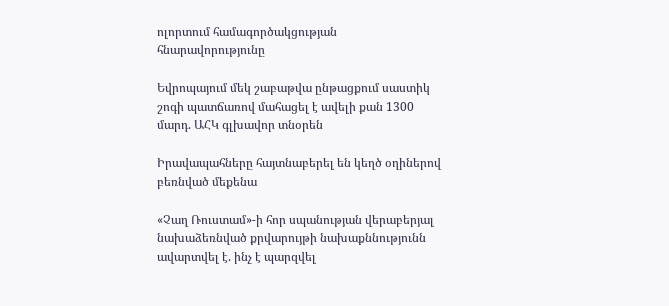ոլորտում համագործակցության հնարավորությունը

Եվրոպայում մեկ շաբաթվա ընթացքում սաստիկ շոգի պատճառով մահացել է ավելի քան 1300 մարդ. ԱՀԿ գլխավոր տնօրեն

Իրավապահները հայտնաբերել են կեղծ օղիներով բեռնված մեքենա

«Չաղ Ռուստամ»-ի հոր սպանության վերաբերյալ նախաձեռնված քրվարույթի նախաքննությունն ավարտվել է. ինչ է պարզվել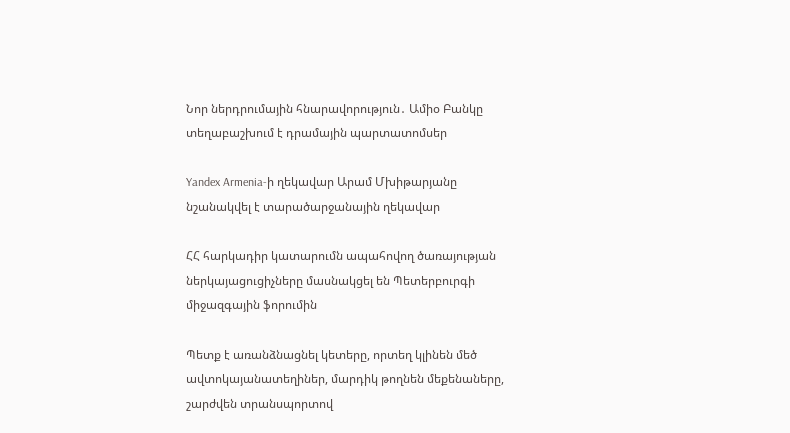Նոր ներդրումային հնարավորություն․ Ամիօ Բանկը տեղաբաշխում է դրամային պարտատոմսեր

Yandex Armenia-ի ղեկավար Արամ Մխիթարյանը նշանակվել է տարածարջանային ղեկավար

ՀՀ հարկադիր կատարումն ապահովող ծառայության ներկայացուցիչները մասնակցել են Պետերբուրգի միջազգային ֆորումին

Պետք է առանձնացնել կետերը, որտեղ կլինեն մեծ ավտոկայանատեղիներ, մարդիկ թողնեն մեքենաները, շարժվեն տրանսպորտով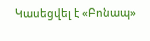Կասեցվել է «Բոնապ»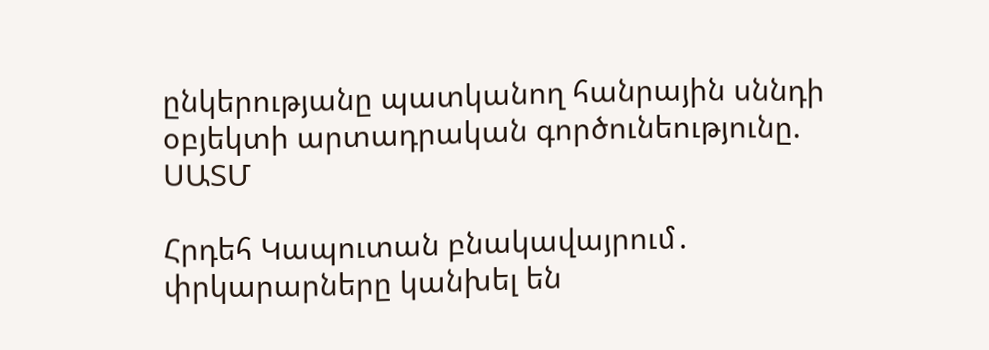ընկերությանը պատկանող հանրային սննդի օբյեկտի արտադրական գործունեությունը. ՍԱՏՄ

Հրդեհ Կապուտան բնակավայրում․ փրկարարները կանխել են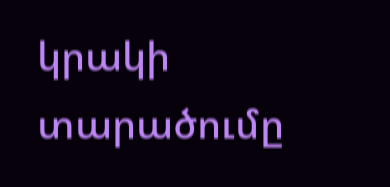կրակի տարածումը